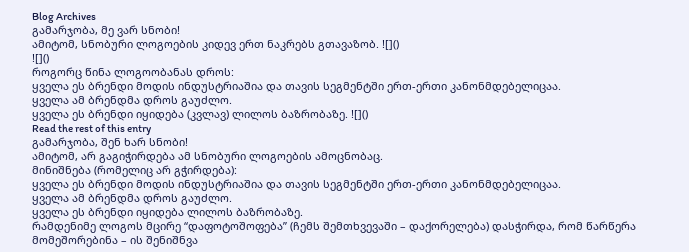Blog Archives
გამარჯობა, მე ვარ სნობი!
ამიტომ, სნობური ლოგოების კიდევ ერთ ნაკრებს გთავაზობ. ![]()
![]()
როგორც წინა ლოგოობანას დროს:
ყველა ეს ბრენდი მოდის ინდუსტრიაშია და თავის სეგმენტში ერთ-ერთი კანონმდებელიცაა.
ყველა ამ ბრენდმა დროს გაუძლო.
ყველა ეს ბრენდი იყიდება (კვლავ) ლილოს ბაზრობაზე. ![]()
Read the rest of this entry
გამარჯობა, შენ ხარ სნობი!
ამიტომ, არ გაგიჭირდება ამ სნობური ლოგოების ამოცნობაც.
მინიშნება (რომელიც არ გჭირდება):
ყველა ეს ბრენდი მოდის ინდუსტრიაშია და თავის სეგმენტში ერთ-ერთი კანონმდებელიცაა.
ყველა ამ ბრენდმა დროს გაუძლო.
ყველა ეს ბრენდი იყიდება ლილოს ბაზრობაზე.
რამდენიმე ლოგოს მცირე “დაფოტოშოფება” (ჩემს შემთხვევაში – დაქორელება) დასჭირდა, რომ წარწერა მომეშორებინა – ის შენიშნვა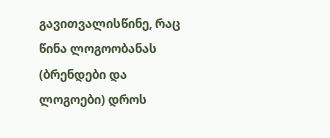გავითვალისწინე, რაც წინა ლოგოობანას (ბრენდები და ლოგოები) დროს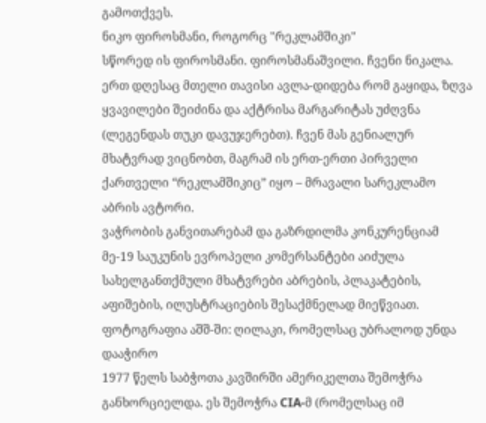გამოთქვეს.
ნიკო ფიროსმანი, როგორც "რეკლამშიკი"
სწორედ ის ფიროსმანი. ფიროსმანაშვილი. ჩვენი ნიკალა. ერთ დღესაც მთელი თავისი ავლა-დიდება რომ გაყიდა, ზღვა ყვავილები შეიძინა და აქტრისა მარგარიტას უძღვნა (ლეგენდას თუკი დავუჯერებთ). ჩვენ მას გენიალურ მხატვრად ვიცნობთ, მაგრამ ის ერთ-ერთი პირველი ქართველი “რეკლამშიკიც” იყო – მრავალი სარეკლამო აბრის ავტორი.
ვაჭრობის განვითარებამ და გაზრდილმა კონკურენციამ მე-19 საუკუნის ევროპელი კომერსანტები აიძულა სახელგანთქმული მხატვრები აბრების, პლაკატების, აფიშების, ილუსტრაციების შესაქმნელად მიეწვიათ.
ფოტოგრაფია აშშ-ში: ღილაკი, რომელსაც უბრალოდ უნდა დააჭირო
1977 წელს საბჭოთა კავშირში ამერიკელთა შემოჭრა განხორციელდა. ეს შემოჭრა CIA-მ (რომელსაც იმ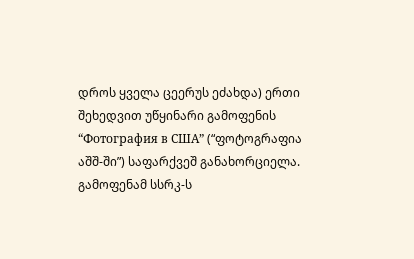დროს ყველა ცეერუს ეძახდა) ერთი შეხედვით უწყინარი გამოფენის “Фотография в США” (“ფოტოგრაფია აშშ-ში”) საფარქვეშ განახორციელა. გამოფენამ სსრკ-ს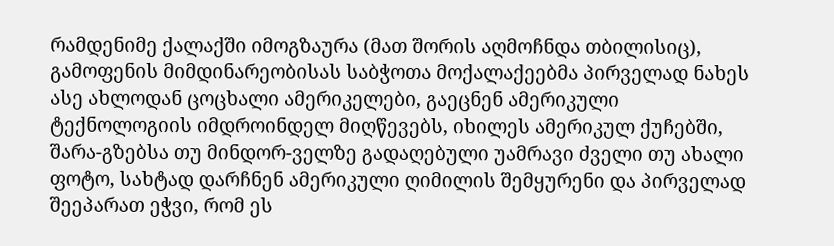რამდენიმე ქალაქში იმოგზაურა (მათ შორის აღმოჩნდა თბილისიც), გამოფენის მიმდინარეობისას საბჭოთა მოქალაქეებმა პირველად ნახეს ასე ახლოდან ცოცხალი ამერიკელები, გაეცნენ ამერიკული ტექნოლოგიის იმდროინდელ მიღწევებს, იხილეს ამერიკულ ქუჩებში, შარა-გზებსა თუ მინდორ-ველზე გადაღებული უამრავი ძველი თუ ახალი ფოტო, სახტად დარჩნენ ამერიკული ღიმილის შემყურენი და პირველად შეეპარათ ეჭვი, რომ ეს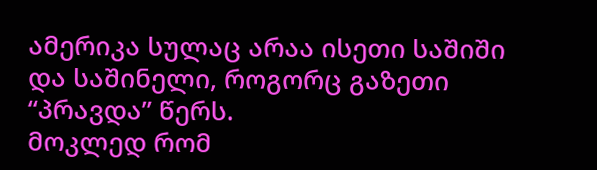ამერიკა სულაც არაა ისეთი საშიში და საშინელი, როგორც გაზეთი “პრავდა” წერს.
მოკლედ რომ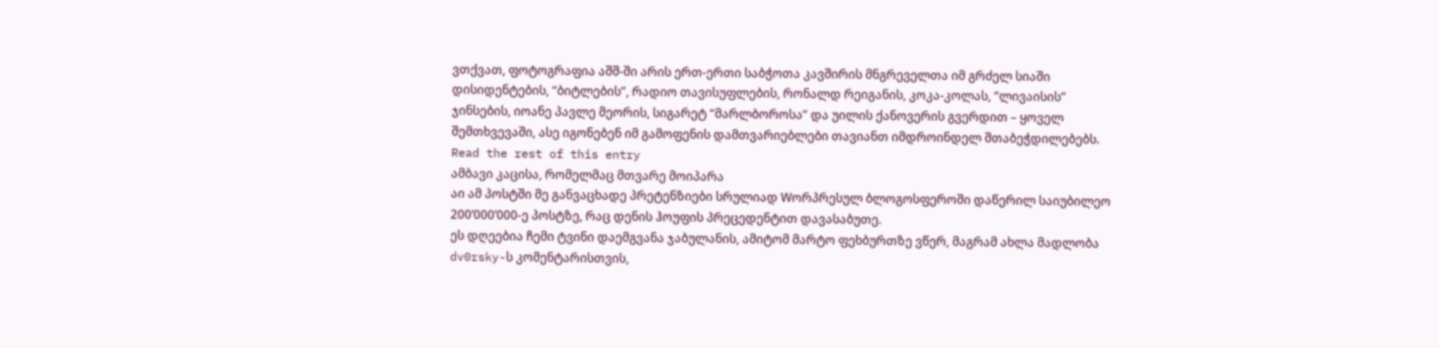ვთქვათ, ფოტოგრაფია აშშ-ში არის ერთ-ერთი საბჭოთა კავშირის მნგრეველთა იმ გრძელ სიაში დისიდენტების, “ბიტლების”, რადიო თავისუფლების, რონალდ რეიგანის, კოკა-კოლას, “ლივაისის” ჯინსების, იოანე პავლე მეორის, სიგარეტ “მარლბოროსა” და უილის ქანოვერის გვერდით – ყოველ შემთხვევაში, ასე იგონებენ იმ გამოფენის დამთვარიებლები თავიანთ იმდროინდელ შთაბეჭდილებებს. Read the rest of this entry
ამბავი კაცისა, რომელმაც მთვარე მოიპარა
აი ამ პოსტში მე განვაცხადე პრეტენზიები სრულიად Wორპრესულ ბლოგოსფეროში დაწერილ საიუბილეო 200’000’000-ე პოსტზე, რაც დენის ჰოუფის პრეცედენტით დავასაბუთე.
ეს დღეებია ჩემი ტვინი დაემგვანა ჯაბულანის, ამიტომ მარტო ფეხბურთზე ვწერ, მაგრამ ახლა მადლობა dv0rsky-ს კომენტარისთვის,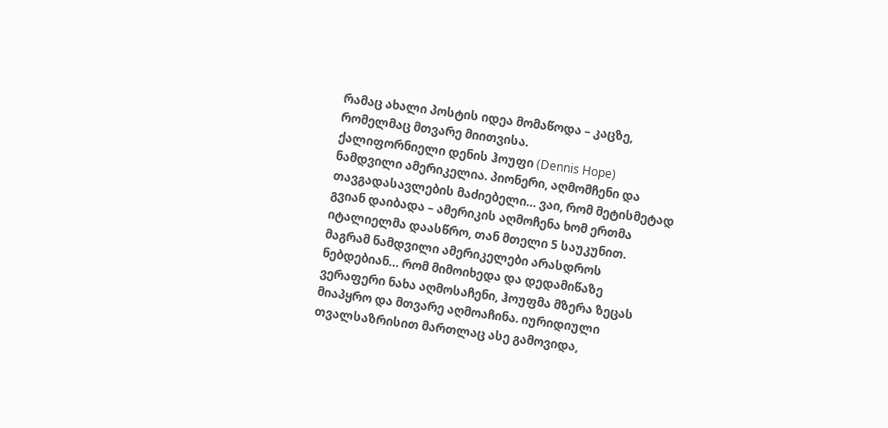რამაც ახალი პოსტის იდეა მომაწოდა – კაცზე, რომელმაც მთვარე მიითვისა.
ქალიფორნიელი დენის ჰოუფი (Dennis Hope) ნამდვილი ამერიკელია. პიონერი, აღმომჩენი და თავგადასავლების მაძიებელი… ვაი, რომ მეტისმეტად გვიან დაიბადა – ამერიკის აღმოჩენა ხომ ერთმა იტალიელმა დაასწრო, თან მთელი 5 საუკუნით. მაგრამ ნამდვილი ამერიკელები არასდროს ნებდებიან… რომ მიმოიხედა და დედამიწაზე ვერაფერი ნახა აღმოსაჩენი, ჰოუფმა მზერა ზეცას მიაპყრო და მთვარე აღმოაჩინა. იურიდიული თვალსაზრისით მართლაც ასე გამოვიდა,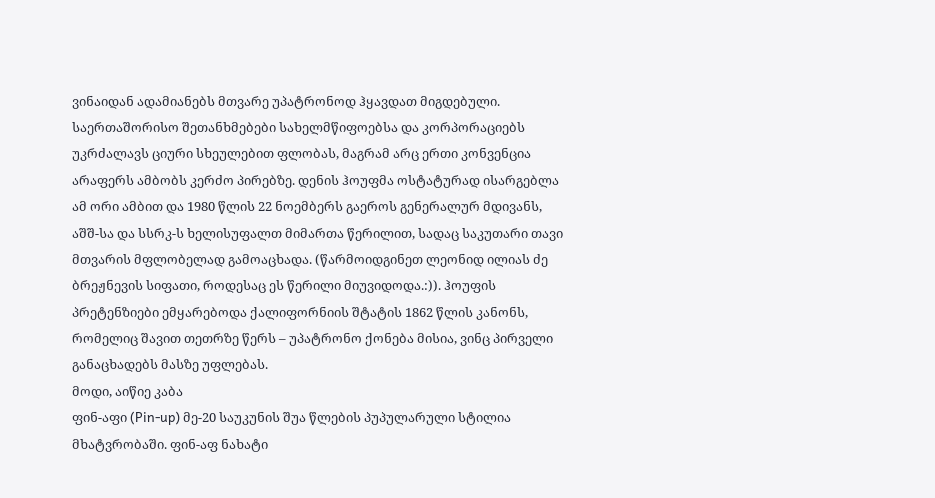ვინაიდან ადამიანებს მთვარე უპატრონოდ ჰყავდათ მიგდებული. საერთაშორისო შეთანხმებები სახელმწიფოებსა და კორპორაციებს უკრძალავს ციური სხეულებით ფლობას, მაგრამ არც ერთი კონვენცია არაფერს ამბობს კერძო პირებზე. დენის ჰოუფმა ოსტატურად ისარგებლა ამ ორი ამბით და 1980 წლის 22 ნოემბერს გაეროს გენერალურ მდივანს, აშშ-სა და სსრკ-ს ხელისუფალთ მიმართა წერილით, სადაც საკუთარი თავი მთვარის მფლობელად გამოაცხადა. (წარმოიდგინეთ ლეონიდ ილიას ძე ბრეჟნევის სიფათი, როდესაც ეს წერილი მიუვიდოდა.:)). ჰოუფის პრეტენზიები ემყარებოდა ქალიფორნიის შტატის 1862 წლის კანონს, რომელიც შავით თეთრზე წერს – უპატრონო ქონება მისია, ვინც პირველი განაცხადებს მასზე უფლებას.
მოდი, აიწიე კაბა
ფინ-აფი (Pin-up) მე-20 საუკუნის შუა წლების პუპულარული სტილია მხატვრობაში. ფინ-აფ ნახატი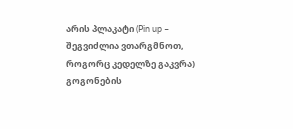არის პლაკატი (Pin up – შეგვიძლია ვთარგმნოთ, როგორც კედელზე გაკვრა) გოგონების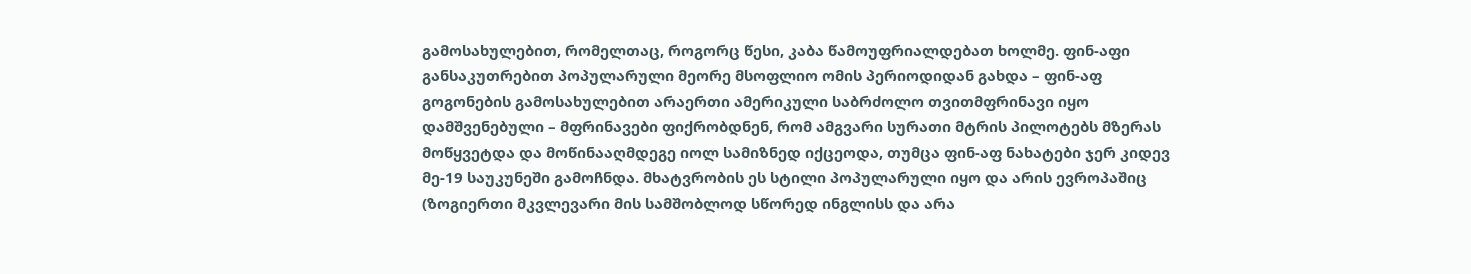გამოსახულებით, რომელთაც, როგორც წესი, კაბა წამოუფრიალდებათ ხოლმე. ფინ-აფი განსაკუთრებით პოპულარული მეორე მსოფლიო ომის პერიოდიდან გახდა – ფინ-აფ გოგონების გამოსახულებით არაერთი ამერიკული საბრძოლო თვითმფრინავი იყო დამშვენებული – მფრინავები ფიქრობდნენ, რომ ამგვარი სურათი მტრის პილოტებს მზერას მოწყვეტდა და მოწინააღმდეგე იოლ სამიზნედ იქცეოდა, თუმცა ფინ-აფ ნახატები ჯერ კიდევ მე-19 საუკუნეში გამოჩნდა. მხატვრობის ეს სტილი პოპულარული იყო და არის ევროპაშიც (ზოგიერთი მკვლევარი მის სამშობლოდ სწორედ ინგლისს და არა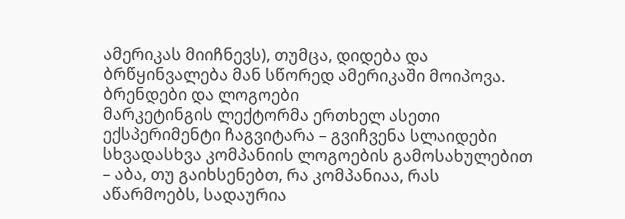ამერიკას მიიჩნევს), თუმცა, დიდება და ბრწყინვალება მან სწორედ ამერიკაში მოიპოვა.
ბრენდები და ლოგოები
მარკეტინგის ლექტორმა ერთხელ ასეთი ექსპერიმენტი ჩაგვიტარა – გვიჩვენა სლაიდები სხვადასხვა კომპანიის ლოგოების გამოსახულებით – აბა, თუ გაიხსენებთ, რა კომპანიაა, რას აწარმოებს, სადაურია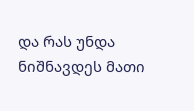და რას უნდა ნიშნავდეს მათი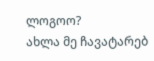ლოგოო?
ახლა მე ჩავატარებ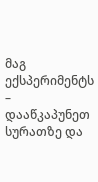მაგ ექსპერიმენტს – დააწკაპუნეთ სურათზე და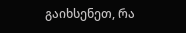გაიხსენეთ, რა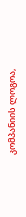კომპანიის ლოგოა,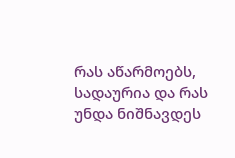რას აწარმოებს, სადაურია და რას უნდა ნიშნავდეს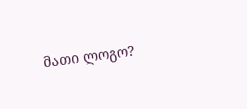მათი ლოგო?